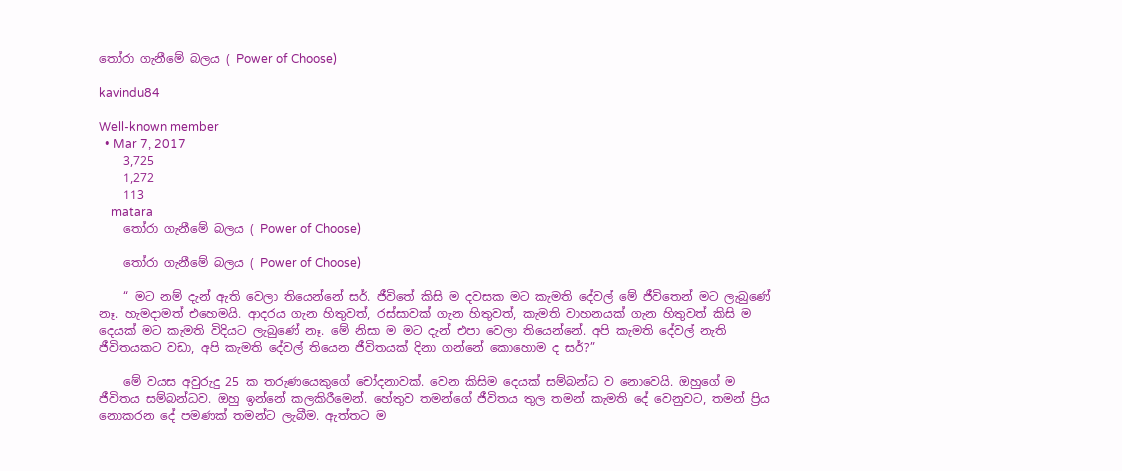තෝරා ගැනීමේ බලය ( Power of Choose)

kavindu84

Well-known member
  • Mar 7, 2017
    3,725
    1,272
    113
    matara
    තෝරා ගැනීමේ බලය ( Power of Choose)

    තෝරා ගැනීමේ බලය ( Power of Choose)

    “ මට නම් දැන් ඇති වෙලා තියෙන්නේ සර්. ජීවිතේ කිසි ම දවසක මට කැමති දේවල් මේ ජීවිතෙන් මට ලැබුණේ නෑ. හැමදාමත් එහෙමයි. ආදරය ගැන හිතුවත්, රස්සාවක් ගැන හිතුවත්, කැමති වාහනයක් ගැන හිතුවත් කිසි ම දෙයක් මට කැමති විදියට ලැබුණේ නෑ. මේ නිසා ම මට දැන් එපා වෙලා තියෙන්නේ. අපි කැමති දේවල් නැති ජීවිතයකට වඩා, අපි කැමති දේවල් තියෙන ජීවිතයක් දිනා ගන්නේ කොහොම ද සර්?”

    මේ වයස අවුරුදු 25 ක තරුණයෙකුගේ චෝදනාවක්. වෙන කිසිම දෙයක් සම්බන්ධ ව නොවෙයි. ඔහුගේ ම ජීවිතය සම්බන්ධව. ඔහු ඉන්නේ කලකිරීමෙන්. හේතුව තමන්ගේ ජීවිතය තුල තමන් කැමති දේ වෙනුවට, තමන් ප්‍රිය නොකරන දේ පමණක් තමන්ට ලැබීම. ඇත්තට ම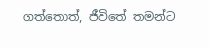ගත්තොත්, ජීවිතේ තමන්ට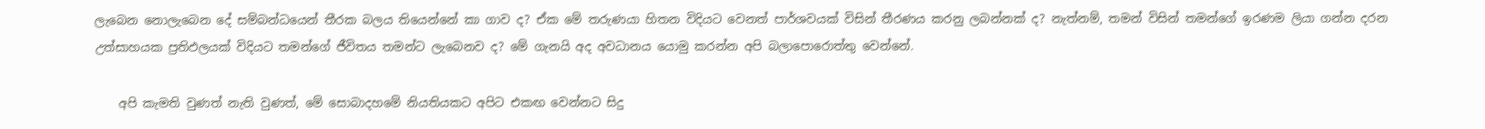ලැබෙන නොලැබෙන දේ සම්බන්ධයෙන් තීරක බලය තියෙන්නේ කා ගාව ද? ඒක මේ තරුණයා හිතන විදියට වෙනත් පාර්ශවයක් විසින් තීරණය කරනු ලබන්නක් ද? නැත්නම්, තමන් විසින් තමන්ගේ ඉරණම ලියා ගන්න දරන උත්සාහයක ප්‍රතිඵලයක් විදියට තමන්ගේ ජීවිතය තමන්ට ලැබෙනව ද? මේ ගැනයි අද අවධානය යොමු කරන්න අපි බලාපොරොත්තු වෙන්නේ.

    අපි කැමති වුණත් නැති වුණත්, මේ සොබාදහමේ නියතියකට අපිට එකඟ වෙන්නට සිදු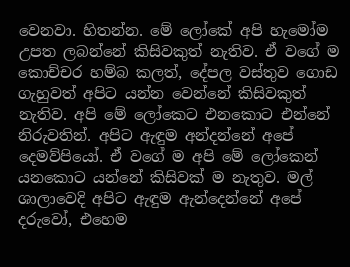වෙනවා. හිතන්න. මේ ලෝකේ අපි හැමෝම උපත ලබන්නේ කිසිවකුත් නැතිව. ඒ වගේ ම කොච්චර හම්බ කලත්, දේපල වස්තුව ගොඩ ගැහුවත් අපිට යන්න වෙන්නේ කිසිවකුත් නැතිව. අපි මේ ලෝකෙට එනකොට එන්නේ නිරුවතින්. අපිට ඇඳුම අන්දන්නේ අපේ දෙමව්පියෝ. ඒ වගේ ම අපි මේ ලෝකෙන් යනකොට යන්නේ කිසිවක් ම නැතුව. මල් ශාලාවෙදි අපිට ඇඳුම ඇන්දෙන්නේ අපේ දරුවෝ, එහෙම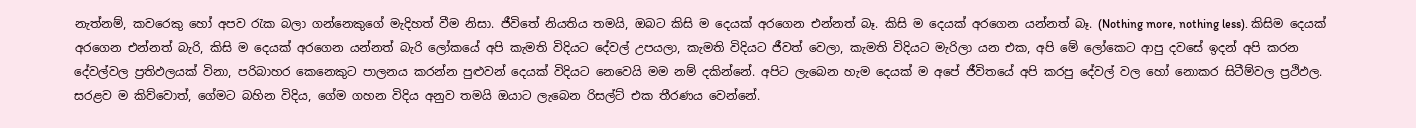නැත්නම්, කවරෙකු හෝ අපව රැක බලා ගන්නෙකුගේ මැදිහත් වීම නිසා. ජීවිතේ නියතිය තමයි, ඔබට කිසි ම දෙයක් අරගෙන එන්නත් බෑ. කිසි ම දෙයක් අරගෙන යන්නත් බෑ. (Nothing more, nothing less). කිසිම දෙයක් අරගෙන එන්නත් බැරි, කිසි ම දෙයක් අරගෙන යන්නත් බැරි ලෝකයේ අපි කැමති විදියට දේවල් උපයලා, කැමති විදියට ජීවත් වෙලා, කැමති විදියට මැරිලා යන එක, අපි මේ ලෝකෙට ආපු දවසේ ඉදන් අපි කරන දේවල්වල ප්‍රතිඵලයක් විනා, පරිබාහර කෙනෙකුට පාලනය කරන්න පුළුවන් දෙයක් විදියට නෙවෙයි මම නම් දකින්නේ. අපිට ලැබෙන හැම දෙයක් ම අපේ ජීවිතයේ අපි කරපු දේවල් වල හෝ නොකර සිටීම්වල ප්‍රථිඵල. සරළව ම කිව්වොත්, ගේමට බහින විදිය, ගේම ගහන විදිය අනුව තමයි ඔයාට ලැබෙන රිසල්ට් එක තීරණය වෙන්නේ.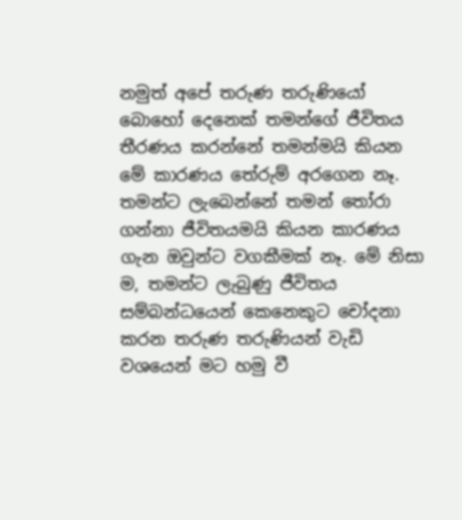නමුත් අපේ තරුණ තරුණියෝ බොහෝ දෙනෙක් තමන්ගේ ජීවිතය තීරණය කරන්නේ තමන්මයි කියන මේ කාරණය තේරුම් අරගෙන නෑ. තමන්ට ලැබෙන්නේ තමන් තෝරා ගන්නා ජීවිතයමයි කියන කාරණය ගැන ඔවුන්ට වගකීමක් නෑ. මේ නිසා ම, තමන්ට ලැබුණු ජීවිතය සම්බන්ධයෙන් කෙනෙකුට චෝදනා කරන තරුණ තරුණියන් වැඩි වශයෙන් මට හමු වී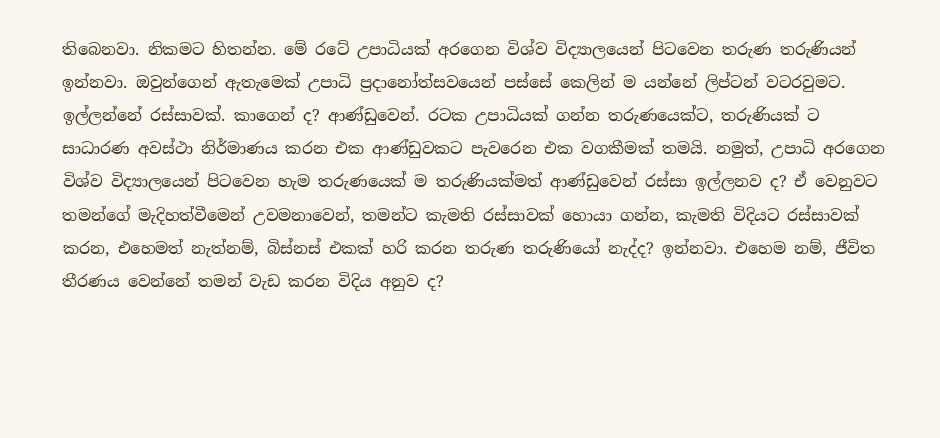තිබෙනවා. නිකමට හිතන්න. මේ රටේ උපාධියක් අරගෙන විශ්ව විද්‍යාලයෙන් පිටවෙන තරුණ තරුණියන් ඉන්නවා. ඔවුන්ගෙන් ඇතැමෙක් උපාධි ප්‍රදානෝත්සවයෙන් පස්සේ කෙලින් ම යන්නේ ලිප්ටන් වටරවුමට. ඉල්ලන්නේ රස්සාවක්. කාගෙන් ද? ආණ්ඩුවෙන්. රටක උපාධියක් ගන්න තරුණයෙක්ට, තරුණියක් ට සාධාරණ අවස්ථා නිර්මාණය කරන එක ආණ්ඩුවකට පැවරෙන එක වගකීමක් තමයි. නමුත්, උපාධි අරගෙන විශ්ව විද්‍යාලයෙන් පිටවෙන හැම තරුණයෙක් ම තරුණියක්මත් ආණ්ඩුවෙන් රස්සා ඉල්ලනව ද? ඒ වෙනුවට තමන්ගේ මැදිහත්වීමෙන් උවමනාවෙන්, තමන්ට කැමති රස්සාවක් හොයා ගන්න, කැමති විදියට රස්සාවක් කරන, එහෙමත් නැත්නම්, බිස්නස් එකක් හරි කරන තරුණ තරුණියෝ නැද්ද? ඉන්නවා. එහෙම නම්, ජීවිත තීරණය වෙන්නේ තමන් වැඩ කරන විදිය අනුව ද?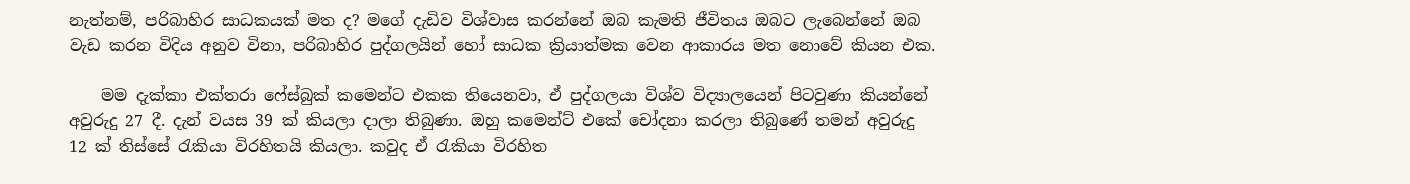නැත්නම්, පරිබාහිර සාධකයක් මත ද? මගේ දැඩිව විශ්වාස කරන්නේ ඔබ කැමති ජීවිතය ඔබට ලැබෙන්නේ ඔබ වැඩ කරන විදිය අනුව විනා, පරිබාහිර පුද්ගලයින් හෝ සාධක ක්‍රියාත්මක වෙන ආකාරය මත නොවේ කියන එක.

    මම දැක්කා එක්තරා ෆේස්බුක් කමෙන්ට එකක තියෙනවා, ඒ පුද්ගලයා විශ්ව විද්‍යාලයෙන් පිටවුණා කියන්නේ අවුරුදු 27 දී. දැන් වයස 39 ක් කියලා දාලා තිබුණා. ඔහු කමෙන්ට් එකේ චෝදනා කරලා තිබුණේ තමන් අවුරුදු 12 ක් තිස්සේ රැකියා විරහිතයි කියලා. කවුද ඒ රැකියා විරහිත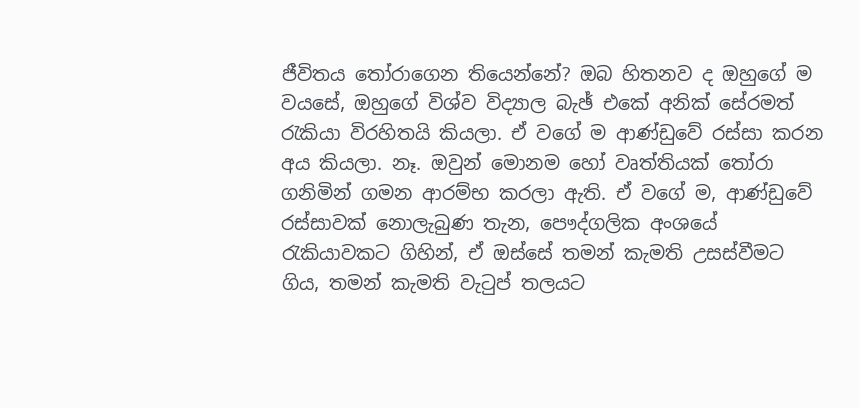ජීවිතය තෝරාගෙන තියෙන්නේ? ඔබ හිතනව ද ඔහුගේ ම වයසේ, ඔහුගේ විශ්ව විද්‍යාල බැඡ් එකේ අනික් සේරමත් රැකියා විරහිතයි කියලා. ඒ වගේ ම ආණ්ඩුවේ රස්සා කරන අය කියලා. නෑ. ඔවුන් මොනම හෝ වෘත්තියක් තෝරා ගනිමින් ගමන ආරම්භ කරලා ඇති. ඒ වගේ ම, ආණ්ඩුවේ රස්සාවක් නොලැබුණ තැන, පෞද්ගලික අංශයේ රැකියාවකට ගිහින්, ඒ ඔස්සේ තමන් කැමති උසස්වීමට ගිය, තමන් කැමති වැටුප් තලයට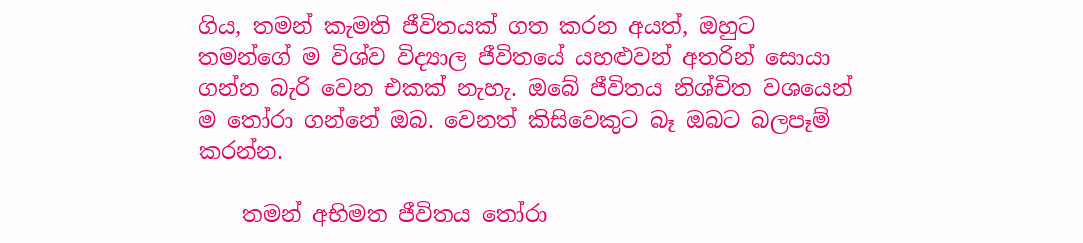ගිය, තමන් කැමති ජීවිතයක් ගත කරන අයත්, ඔහුට තමන්ගේ ම විශ්ව විද්‍යාල ජීවිතයේ යහළුවන් අතරින් සොයා ගන්න බැරි වෙන එකක් නැහැ. ඔබේ ජීවිතය නිශ්චිත වශයෙන් ම තෝරා ගන්නේ ඔබ. වෙනත් කිසිවෙකුට බෑ ඔබට බලපෑම් කරන්න.

    තමන් අභිමත ජීවිතය තෝරා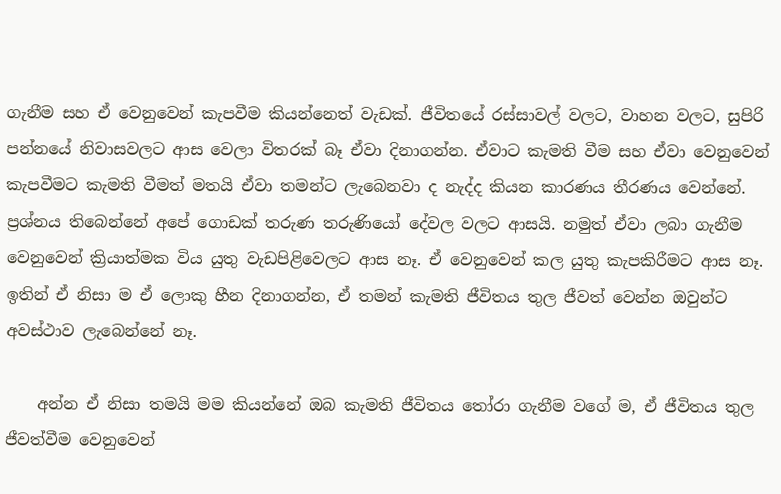ගැනීම සහ ඒ වෙනුවෙන් කැපවීම කියන්නෙත් වැඩක්. ජීවිතයේ රස්සාවල් වලට, වාහන වලට, සුපිරි පන්නයේ නිවාසවලට ආස වෙලා විතරක් බෑ ඒවා දිනාගන්න. ඒවාට කැමති වීම සහ ඒවා වෙනුවෙන් කැපවීමට කැමති වීමත් මතයි ඒවා තමන්ට ලැබෙනවා ද නැද්ද කියන කාරණය තීරණය වෙන්නේ. ප්‍රශ්නය තිබෙන්නේ අපේ ගොඩක් තරුණ තරුණියෝ දේවල වලට ආසයි. නමුත් ඒවා ලබා ගැනීම වෙනුවෙන් ක්‍රියාත්මක විය යුතු වැඩපිළිවෙලට ආස නෑ. ඒ වෙනුවෙන් කල යුතු කැපකිරීමට ආස නෑ. ඉතින් ඒ නිසා ම ඒ ලොකු හීන දිනාගන්න, ඒ තමන් කැමති ජීවිතය තුල ජීවත් වෙන්න ඔවුන්ට අවස්ථාව ලැබෙන්නේ නෑ.

    අන්න ඒ නිසා තමයි මම කියන්නේ ඔබ කැමති ජීවිතය තෝරා ගැනීම වගේ ම, ඒ ජීවිතය තුල ජීවත්වීම වෙනුවෙන්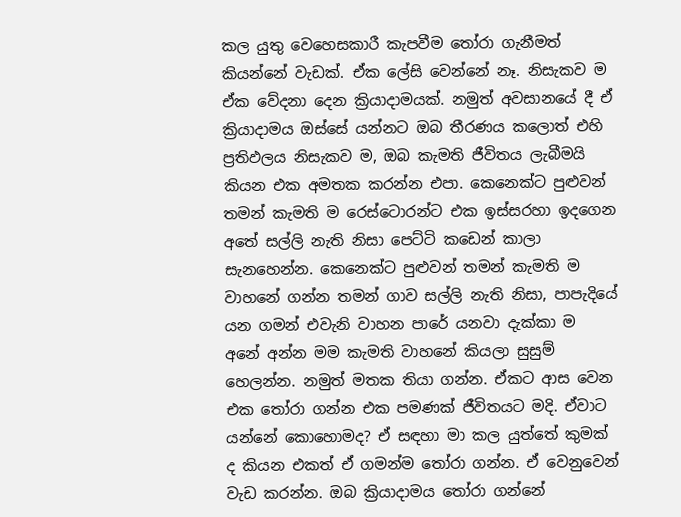කල යුතු වෙහෙසකාරී කැපවීම තෝරා ගැනීමත් කියන්නේ වැඩක්. ඒක ලේසි වෙන්නේ නෑ. නිසැකව ම ඒක වේදනා දෙන ක්‍රියාදාමයක්. නමුත් අවසානයේ දී ඒ ක්‍රියාදාමය ඔස්සේ යන්නට ඔබ තීරණය කලොත් එහි ප්‍රතිඵලය නිසැකව ම, ඔබ කැමති ජීවිතය ලැබීමයි කියන එක අමතක කරන්න එපා. කෙනෙක්ට පුළුවන් තමන් කැමති ම රෙස්ටොරන්ට එක ඉස්සරහා ඉදගෙන අතේ සල්ලි නැති නිසා පෙට්ටි කඩෙන් කාලා සැනහෙන්න. කෙනෙක්ට පුළුවන් තමන් කැමති ම වාහනේ ගන්න තමන් ගාව සල්ලි නැති නිසා, පාපැදියේ යන ගමන් එවැනි වාහන පාරේ යනවා දැක්කා ම අනේ අන්න මම කැමති වාහනේ කියලා සුසුම් හෙලන්න. නමුත් මතක තියා ගන්න. ඒකට ආස වෙන එක තෝරා ගන්න එක පමණක් ජීවිතයට මදි. ඒවාට යන්නේ කොහොමද? ඒ සඳහා මා කල යුත්තේ කුමක් ද කියන එකත් ඒ ගමන්ම තෝරා ගන්න. ඒ වෙනුවෙන් වැඩ කරන්න. ඔබ ක්‍රියාදාමය තෝරා ගන්නේ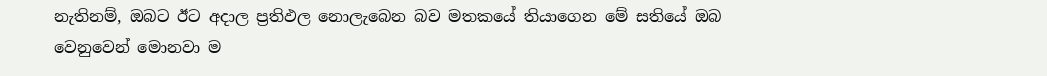නැතිනම්, ඔබට ඊට අදාල ප්‍රතිඵල නොලැබෙන බව මතකයේ තියාගෙන මේ සතියේ ඔබ වෙනුවෙන් මොනවා ම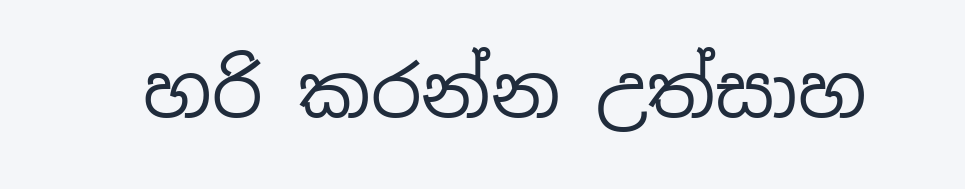හරි කරන්න උත්සාහ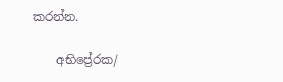කරන්න.

    අභිප්‍රේරක/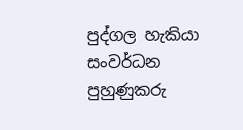පුද්ගල හැකියා සංවර්ධන පුහුණුකරු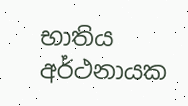භාතිය අර්ථනායක